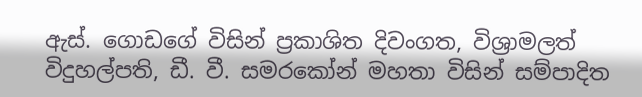ඇස්. ගොඩගේ විසින් ප්‍රකාශිත දිවංගත, විශ්‍රාමලත් විදුහල්පති, ඩී. වී. සමරකෝන් මහතා විසින් සම්පාදිත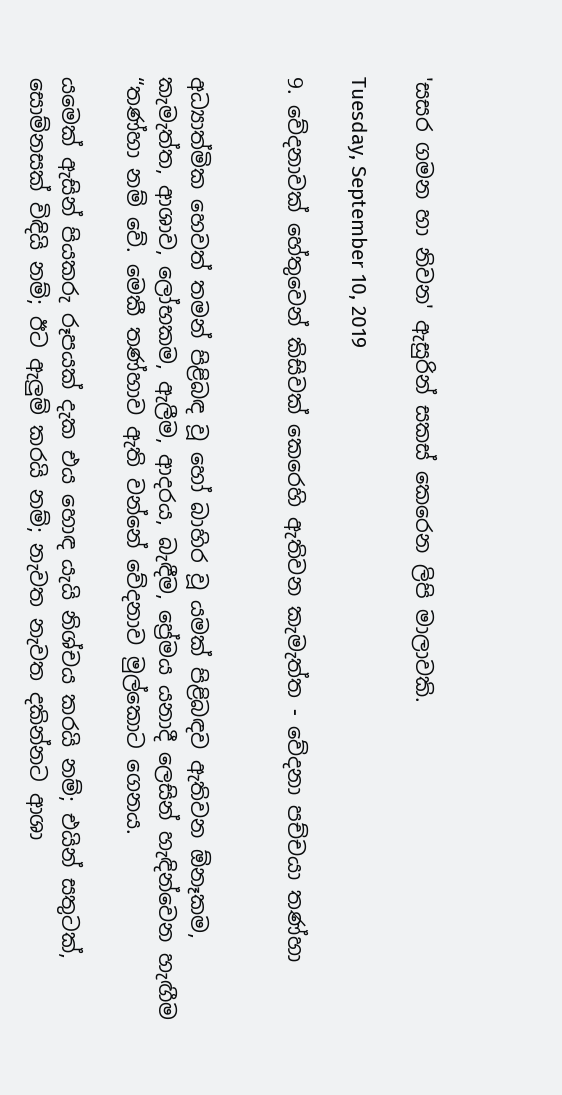'සසර ගමන හා නිවන' ඇසුරින් සකස් කෙරෙන ලිපි මාලාවකි.

Tuesday, September 10, 2019

9. වේදනාවක් හේතුවෙන් කිසිවක් කෙරෙහි ඇතිවන කැමැත්ත - වේදනා පච්චයා තණ්හා


අධ්‍යාත්මික හෙවත් තමන් පිළිබඳ වූ හෝ බාහිර වූ යමක් පිළිබඳව ඇතිවන ඕනෑකම, කැමැත්ත, ආශාව, ලෝභකම, ඇලීම, ආදරය, බැඳීම, ප්‍රේමය යනාදී ලෙසින් හැඳින්වෙන හැඟීම “තණ්හා නම් වේ. මෙකී තණ්හාව ඇති වන්නේ වේදනාව මුල්කොට ගෙනය.

යමෙක් ඇසින් පියකරු රූපයක් දැක එය හොඳ යැයි නිශ්චය කරයි නම්; එයින් සතුටක්, සොම්නසක් විඳියි නම්; ඊට ඇලුම් කරයි නම්; නැවත නැවත දකින්නට ආශා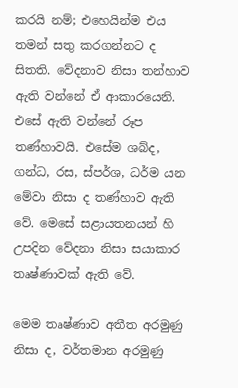කරයි නම්; එහෙයින්ම එය තමන් සතු කරගන්නට ද සිතති. වේදනාව නිසා තන්හාව ඇති වන්නේ ඒ ආකාරයෙනි. එසේ ඇති වන්නේ රූප තණ්හාවයි. එසේම ශබ්ද, ගන්ධ, රස, ස්පර්ශ, ධර්ම යන මේවා නිසා ද තණ්හාව ඇති වේ. මෙසේ සළායතනයන් හි උපදින වේදනා නිසා සයාකාර තෘෂ්ණාවක් ඇති වේ.

මෙම තෘෂ්ණාව අතීත අරමුණු නිසා ද, වර්තමාන අරමුණු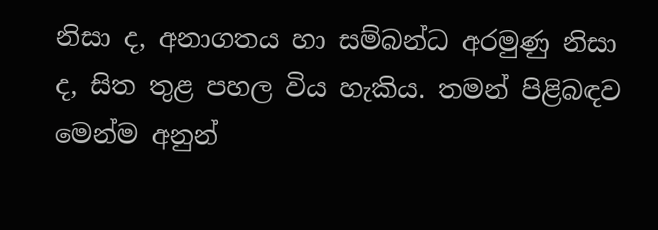නිසා ද, අනාගතය හා සම්බන්ධ අරමුණු නිසා ද, සිත තුළ පහල විය හැකිය. තමන් පිළිබඳව මෙන්ම අනුන්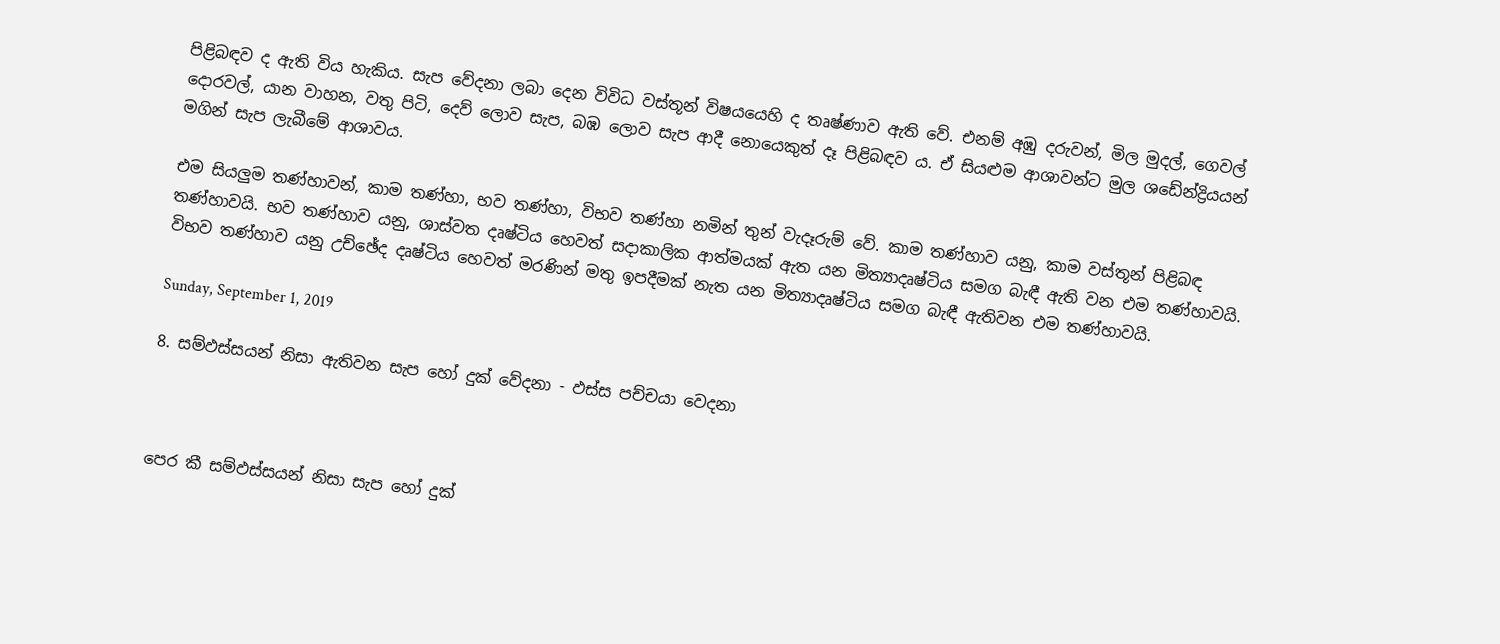පිළිබඳව ද ඇති විය හැකිය. සැප වේදනා ලබා දෙන විවිධ වස්තූන් විෂයයෙහි ද තෘෂ්ණාව ඇති වේ. එනම් අඹු දරුවන්, මිල මුදල්, ගෙවල් දොරවල්, යාන වාහන, වතු පිටි, දෙව් ලොව සැප, බඹ ලොව සැප ආදී නොයෙකුත් දෑ පිළිබඳව ය. ඒ සියළුම ආශාවන්ට මුල ශඩේන්ද්‍රියයන් මගින් සැප ලැබීමේ ආශාවය.

එම සියලුම තණ්හාවන්, කාම තණ්හා, භව තණ්හා, විභව තණ්හා නමින් තුන් වැදෑරුම් වේ. කාම තණ්හාව යනු, කාම වස්තූන් පිළිබඳ තණ්හාවයි. භව තණ්හාව යනු, ශාස්වත දෘෂ්ටිය හෙවත් සදාකාලික ආත්මයක් ඇත යන මිත්‍යාදෘෂ්ටිය සමග බැඳී ඇති වන එම තණ්හාවයි. විභව තණ්හාව යනු උච්ඡේද දෘෂ්ටිය හෙවත් මරණින් මතු ඉපදීමක් නැත යන මිත්‍යාදෘෂ්ටිය සමග බැඳී ඇතිවන එම තණ්හාවයි.

Sunday, September 1, 2019

8. සම්ඵස්සයන් නිසා ඇතිවන සැප හෝ දුක් වේදනා - ඵස්ස පච්චයා වෙදනා



පෙර කී සම්ඵස්සයන් නිසා සැප හෝ දුක්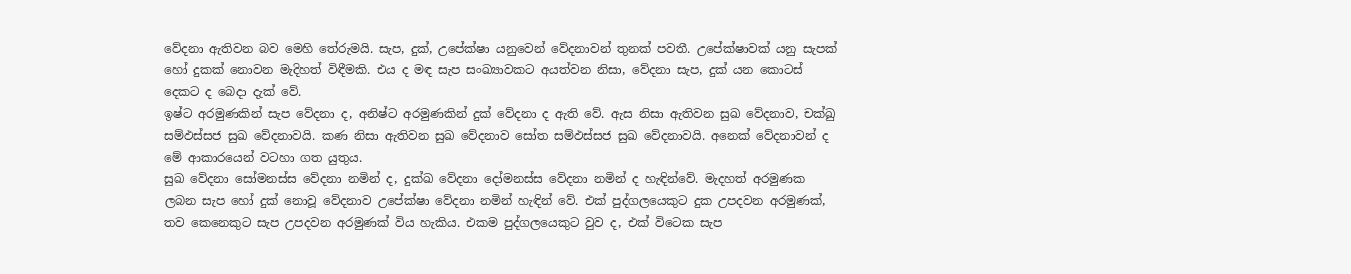වේදනා ඇතිවන බව මෙහි තේරුමයි. සැප, දුක්, උපේක්ෂා යනුවෙන් වේදනාවන් තුනක් පවතී. උපේක්ෂාවක් යනු සැපක් හෝ දුකක් නොවන මැදිහත් විඳීමකි. එය ද මඳ සැප සංඛ්‍යාවකට අයත්වන නිසා, වේදනා සැප, දුක් යන කොටස් දෙකට ද බෙදා දැක් වේ.
ඉෂ්ට අරමුණකින් සැප වේදනා ද, අනිෂ්ට අරමුණකින් දුක් වේදනා ද ඇති වේ. ඇස නිසා ඇතිවන සුඛ වේදනාව, චක්ඛු සම්ඵස්සජ සුඛ වේදනාවයි. කණ නිසා ඇතිවන සුඛ වේදනාව සෝත සම්ඵස්සජ සුඛ වේදනාවයි. අනෙක් වේදනාවන් ද මේ ආකාරයෙන් වටහා ගත යුතුය.
සුඛ වේදනා සෝමනස්ස වේදනා නමින් ද, දුක්ඛ වේදනා දෝමනස්ස වේදනා නමින් ද හැඳින්වේ. මැදහත් අරමුණක ලබන සැප හෝ දුක් නොවූ වේදනාව උපේක්ෂා වේදනා නමින් හැඳින් වේ. එක් පුද්ගලයෙකුට දුක උපදවන අරමුණක්, තව කෙනෙකුට සැප උපදවන අරමුණක් විය හැකිය. එකම පුද්ගලයෙකුට වුව ද, එක් විටෙක සැප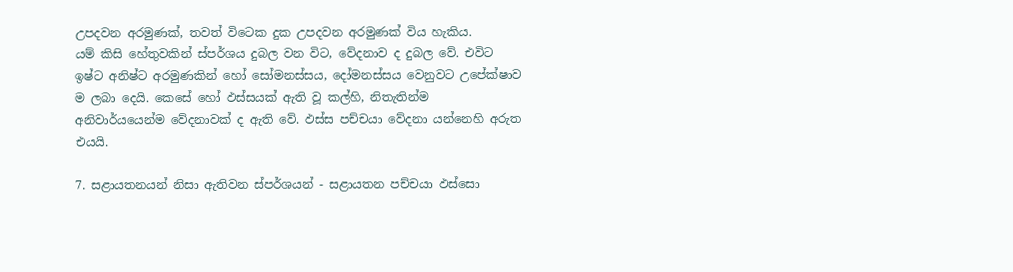උපදවන අරමුණක්, තවත් විටෙක දුක උපදවන අරමුණක් විය හැකිය.
යම් කිසි හේතුවකින් ස්පර්ශය දුබල වන විට, වේදනාව ද දුබල වේ. එවිට ඉෂ්ට අනිෂ්ට අරමුණකින් හෝ සෝමනස්සය, දෝමනස්සය වෙනුවට උපේක්ෂාව ම ලබා දෙයි. කෙසේ හෝ ඵස්සයක් ඇති වූ කල්හි, නිතැතින්ම අනිවාර්යයෙන්ම වේදනාවක් ද ඇති වේ. ඵස්ස පච්චයා වේදනා යන්නෙහි අරුත එයයි.

7. සළායතනයන් නිසා ඇතිවන ස්පර්ශයන් - සළායතන පච්චයා ඵස්සො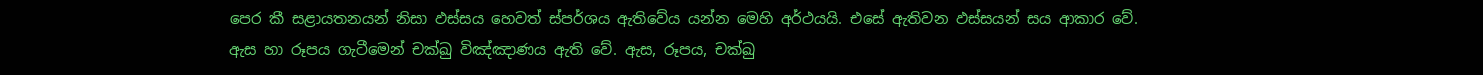පෙර කී සළායතනයන් නිසා ඵස්සය හෙවත් ස්පර්ශය ඇතිවේය යන්න මෙහි අර්ථයයි. එසේ ඇතිවන ඵස්සයන් සය ආකාර වේ.
ඇස හා රූපය ගැටීමෙන් චක්ඛු විඤ්ඤාණය ඇති වේ. ඇස, රූපය, චක්ඛු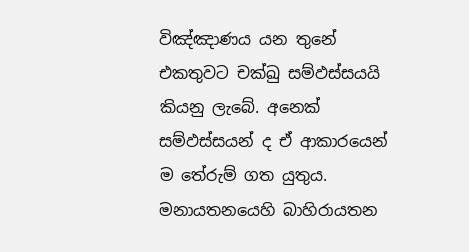විඤ්ඤාණය යන තුනේ එකතුවට චක්ඛු සම්ඵස්සයයි කියනු ලැබේ. අනෙක් සම්ඵස්සයන් ද ඒ ආකාරයෙන් ම තේරුම් ගත යුතුය. මනායතනයෙහි බාහිරායතන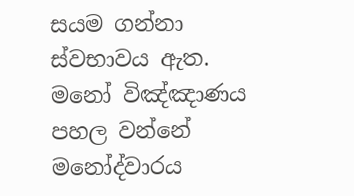සයම ගන්නා ස්වභාවය ඇත. මනෝ විඤ්ඤාණය පහල වන්නේ මනෝද්වාරය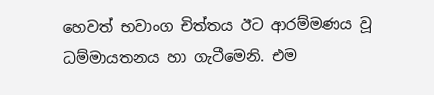හෙවත් භවාංග චිත්තය ඊට ආරම්මණය වූ ධම්මායතනය හා ගැටීමෙනි. එම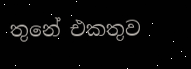තුනේ එකතුව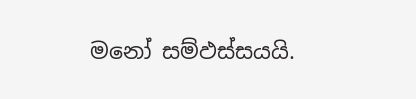මනෝ සම්ඵස්සයයි.